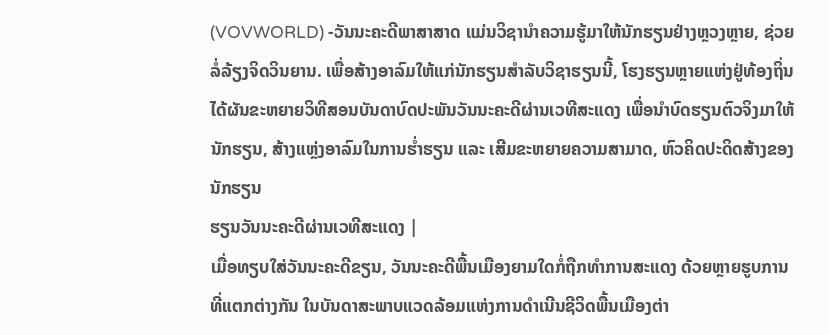(VOVWORLD) -ວັນນະຄະດີພາສາສາດ ແມ່ນວິຊານຳຄວາມຮູ້ມາໃຫ້ນັກຮຽນຢ່າງຫຼວງຫຼາຍ, ຊ່ວຍລໍ່ລ້ຽງຈິດວິນຍານ. ເພື່ອສ້າງອາລົມໃຫ້ແກ່ນັກຮຽນສຳລັບວິຊາຮຽນນີ້, ໂຮງຮຽນຫຼາຍແຫ່ງຢູ່ທ້ອງຖິ່ນໄດ້ຜັນຂະຫຍາຍວິທີສອນບັນດາບົດປະພັນວັນນະຄະດີຜ່ານເວທີສະແດງ ເພື່ອນຳບົດຮຽນຕົວຈິງມາໃຫ້ນັກຮຽນ, ສ້າງແຫຼ່ງອາລົມໃນການຮ່ຳຮຽນ ແລະ ເສີມຂະຫຍາຍຄວາມສາມາດ, ຫົວຄິດປະດິດສ້າງຂອງນັກຮຽນ
ຮຽນວັນນະຄະດີຜ່ານເວທີສະແດງ |
ເມື່ອທຽບໃສ່ວັນນະຄະດີຂຽນ, ວັນນະຄະດີພື້ນເມືອງຍາມໃດກໍ່ຖືກທຳການສະແດງ ດ້ວຍຫຼາຍຮູບການທີ່ແຕກຕ່າງກັນ ໃນບັນດາສະພາບແວດລ້ອມແຫ່ງການດຳເນີນຊີວິດພື້ນເມືອງຕ່າ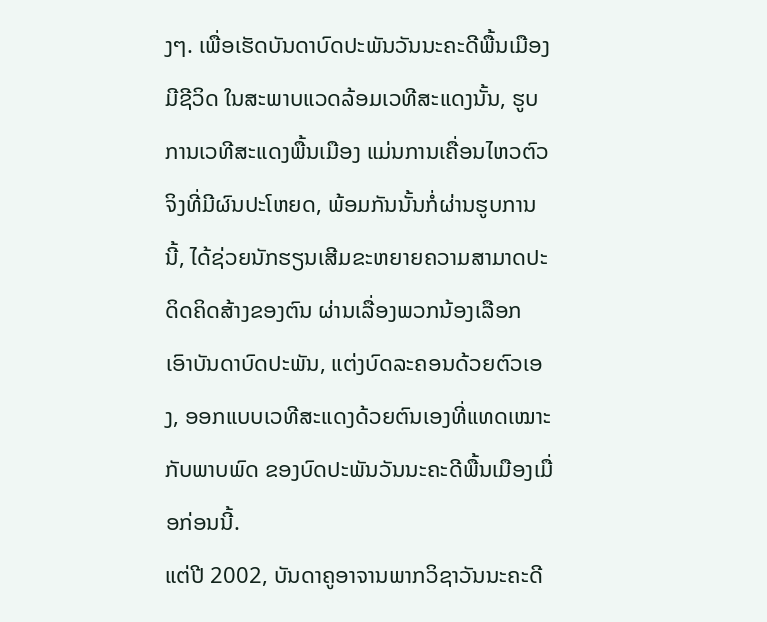ງໆ. ເພື່ອເຮັດບັນດາບົດປະພັນວັນນະຄະດີພື້ນເມືອງມີຊີວິດ ໃນສະພາບແວດລ້ອມເວທີສະແດງນັ້ນ, ຮູບການເວທີສະແດງພື້ນເມືອງ ແມ່ນການເຄື່ອນໄຫວຕົວຈິງທີ່ມີຜົນປະໂຫຍດ, ພ້ອມກັນນັ້ນກໍ່ຜ່ານຮູບການນີ້, ໄດ້ຊ່ວຍນັກຮຽນເສີມຂະຫຍາຍຄວາມສາມາດປະດິດຄິດສ້າງຂອງຕົນ ຜ່ານເລື່ອງພວກນ້ອງເລືອກ ເອົາບັນດາບົດປະພັນ, ແຕ່ງບົດລະຄອນດ້ວຍຕົວເອງ, ອອກແບບເວທີສະແດງດ້ວຍຕົນເອງທີ່ແທດເໝາະກັບພາບພົດ ຂອງບົດປະພັນວັນນະຄະດີພື້ນເມືອງເມື່ອກ່ອນນີ້.
ແຕ່ປີ 2002, ບັນດາຄູອາຈານພາກວິຊາວັນນະຄະດີ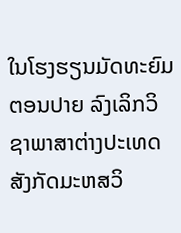ໃນໂຮງຮຽນມັດທະຍົມຕອນປາຍ ລົງເລິກວິຊາພາສາຕ່າງປະເທດສັງກັດມະຫສວິ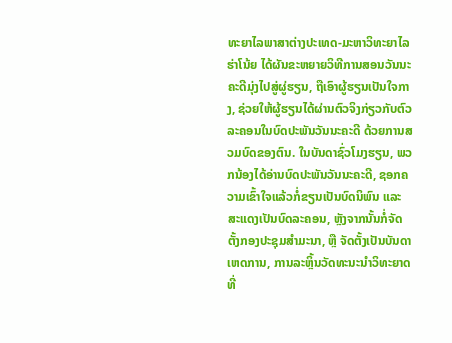ທະຍາໄລພາສາຕ່າງປະເທດ-ມະຫາວິທະຍາໄລ ຮ່າໂນ້ຍ ໄດ້ຜັນຂະຫຍາຍວິທີການສອນວັນນະຄະດີມຸ່ງໄປສູ່ຜູ່ຮຽນ, ຖືເອົາຜູ້ຮຽນເປັນໃຈກາງ, ຊ່ວຍໃຫ້ຜູ້ຮຽນໄດ້ຜ່ານຕົວຈິງກ່ຽວກັບຕົວລະຄອນໃນບົດປະພັນວັນນະຄະດີ ດ້ວຍການສວມບົດຂອງຕົນ. ໃນບັນດາຊົ່ວໂມງຮຽນ, ພວກນ້ອງໄດ້ອ່ານບົດປະພັນວັນນະຄະດີ, ຊອກຄວາມເຂົ້າໃຈແລ້ວກໍ່ຂຽນເປັນບົດນິພົນ ແລະ ສະແດງເປັນບົດລະຄອນ, ຫຼັງຈາກນັ້ນກໍ່ຈັດຕັ້ງກອງປະຊຸມສຳມະນາ, ຫຼື ຈັດຕັ້ງເປັນບັນດາເຫດການ, ການລະຫຼິ້ນວັດທະນະນຳວິທະຍາດ ທີ່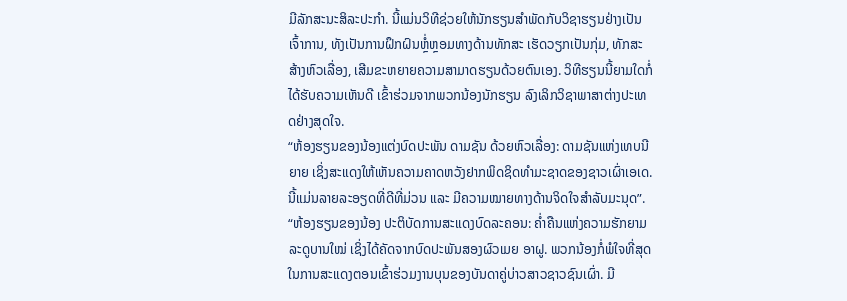ມີລັກສະນະສິລະປະກຳ. ນີ້ແມ່ນວິທີຊ່ວຍໃຫ້ນັກຮຽນສຳພັດກັບວິຊາຮຽນຢ່າງເປັນເຈົ້າການ, ທັງເປັນການຝຶກຝົນຫຼໍ່ຫຼອມທາງດ້ານທັກສະ ເຮັດວຽກເປັນກຸ່ມ, ທັກສະສ້າງຫົວເລື່ອງ, ເສີມຂະຫຍາຍຄວາມສາມາດຮຽນດ້ວຍຕົນເອງ. ວິທີຮຽນນີ້ຍາມໃດກໍ່ໄດ້ຮັບຄວາມເຫັນດີ ເຂົ້າຮ່ວມຈາກພວກນ້ອງນັກຮຽນ ລົງເລິກວິຊາພາສາຕ່າງປະເທດຢ່າງສຸດໃຈ.
“ຫ້ອງຮຽນຂອງນ້ອງແຕ່ງບົດປະພັນ ດາມຊັນ ດ້ວຍຫົວເລື່ອງ: ດາມຊັນແຫ່ງເທບນີຍາຍ ເຊິ່ງສະແດງໃຫ້ເຫັນຄວາມຄາດຫວັງຢາກພິດຊິດທຳມະຊາດຂອງຊາວເຜົ່າເອເດ. ນີ້ແມ່ນລາຍລະອຽດທີ່ດີທີ່ມ່ວນ ແລະ ມີຄວາມໝາຍທາງດ້ານຈິດໃຈສຳລັບມະນຸດ”.
“ຫ້ອງຮຽນຂອງນ້ອງ ປະຕິບັດການສະແດງບົດລະຄອນ: ຄ່ຳຄືນແຫ່ງຄວາມຮັກຍາມລະດູບານໃໝ່ ເຊິ່ງໄດ້ຄັດຈາກບົດປະພັນສອງຜົວເມຍ ອາຝູ. ພວກນ້ອງກໍ່ພໍໃຈທີ່ສຸດ ໃນການສະແດງຕອນເຂົ້າຮ່ວມງານບຸນຂອງບັນດາຄູ່ບ່າວສາວຊາວຊົນເຜົ່າ. ມີ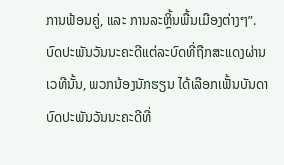ການຟ້ອນຄູ່, ແລະ ການລະຫຼິ້ນພື້ນເມືອງຕ່າງໆ”.
ບົດປະພັນວັນນະຄະດີແຕ່ລະບົດທີ່ຖືກສະແດງຜ່ານເວທີນັ້ນ, ພວກນ້ອງນັກຮຽນ ໄດ້ເລືອກເຟັ້ນບັນດາບົດປະພັນວັນນະຄະດີທີ່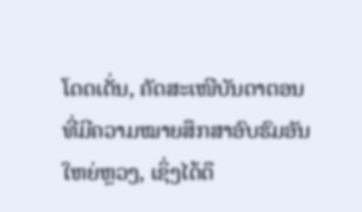ໂດດເດັ່ນ, ຄັດສະເໜີບັນດາຕອນທີ່ມີຄວາມໝາຍສຶກສາອົບຮົມອັນໃຫຍ່ຫຼວງ, ເຊິ່ງໄດ້ດຶ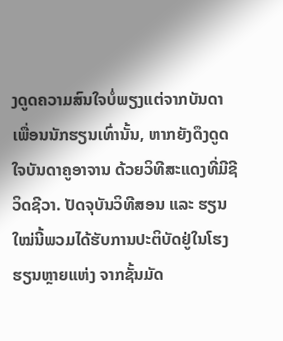ງດູດຄວາມສົນໃຈບໍ່ພຽງແຕ່ຈາກບັນດາເພື່ອນນັກຮຽນເທົ່ານັ້ນ, ຫາກຍັງດຶງດູດໃຈບັນດາຄູອາຈານ ດ້ວຍວິທີສະແດງທີ່ມີຊີວິດຊີວາ. ປັດຈຸບັນວິທີສອນ ແລະ ຮຽນໃໝ່ນີ້ພວມໄດ້ຮັບການປະຕິບັດຢູ່ໃນໂຮງຮຽນຫຼາຍແຫ່ງ ຈາກຊັ້ນມັດ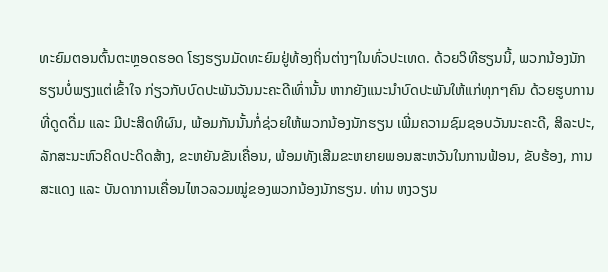ທະຍົມຕອນຕົ້ນຕະຫຼອດຮອດ ໂຮງຮຽນມັດທະຍົມຢູ່ທ້ອງຖິ່ນຕ່າງໆໃນທົ່ວປະເທດ. ດ້ວຍວິທີຮຽນນີ້, ພວກນ້ອງນັກຮຽນບໍ່ພຽງແຕ່ເຂົ້າໃຈ ກ່ຽວກັບບົດປະພັນວັນນະຄະດີເທົ່ານັ້ນ ຫາກຍັງແນະນຳບົດປະພັນໃຫ້ແກ່ທຸກໆຄົນ ດ້ວຍຮູບການທີ່ດູດດື່ມ ແລະ ມີປະສິດທິຜົນ, ພ້ອມກັນນັ້ນກໍ່ຊ່ວຍໃຫ້ພວກນ້ອງນັກຮຽນ ເພີ່ມຄວາມຊົມຊອບວັນນະຄະດີ, ສິລະປະ, ລັກສະນະຫົວຄິດປະດິດສ້າງ, ຂະຫຍັນຂັນເຄື່ອນ, ພ້ອມທັງເສີມຂະຫຍາຍພອນສະຫວັນໃນການຟ້ອນ, ຂັບຮ້ອງ, ການສະແດງ ແລະ ບັນດາການເຄື່ອນໄຫວລວມໝູ່ຂອງພວກນ້ອງນັກຮຽນ. ທ່ານ ຫງວຽນ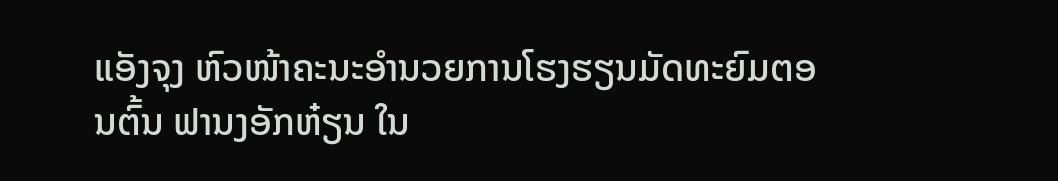ແອັງຈຸງ ຫົວໜ້າຄະນະອຳນວຍການໂຮງຮຽນມັດທະຍົມຕອນຕົ້ນ ຟານງອັກຫ໋ຽນ ໃນ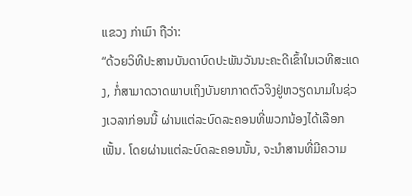ແຂວງ ກ່າເມົາ ຖືວ່າ:
“ດ້ວຍວິທີປະສານບັນດາບົດປະພັນວັນນະຄະດີເຂົ້າໃນເວທີສະແດງ, ກໍ່ສາມາດວາດພາບເຖິງບັນຍາກາດຕົວຈິງຢູ່ຫວຽດນາມໃນຊ່ວງເວລາກ່ອນນີ້ ຜ່ານແຕ່ລະບົດລະຄອນທີ່ພວກນ້ອງໄດ້ເລືອກເຟັ້ນ. ໂດຍຜ່ານແຕ່ລະບົດລະຄອນນັ້ນ, ຈະນຳສານທີ່ມີຄວາມ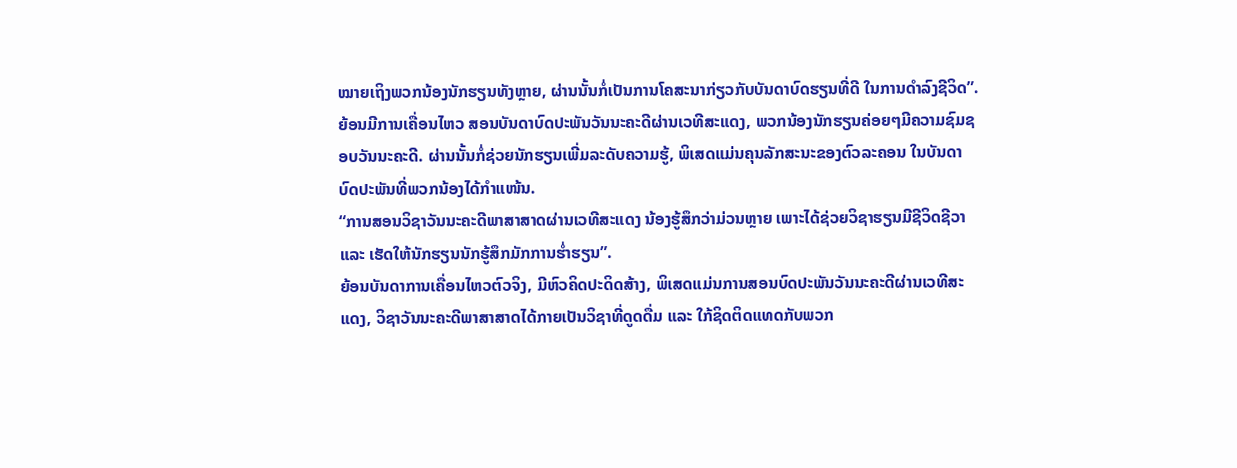ໝາຍເຖິງພວກນ້ອງນັກຮຽນທັງຫຼາຍ, ຜ່ານນັ້ນກໍ່ເປັນການໂຄສະນາກ່ຽວກັບບັນດາບົດຮຽນທີ່ດີ ໃນການດຳລົງຊີວິດ”.
ຍ້ອນມີການເຄື່ອນໄຫວ ສອນບັນດາບົດປະພັນວັນນະຄະດີຜ່ານເວທີສະແດງ, ພວກນ້ອງນັກຮຽນຄ່ອຍໆມີຄວາມຊົມຊອບວັນນະຄະດີ. ຜ່ານນັ້ນກໍ່ຊ່ວຍນັກຮຽນເພີ່ມລະດັບຄວາມຮູ້, ພິເສດແມ່ນຄຸນລັກສະນະຂອງຕົວລະຄອນ ໃນບັນດາບົດປະພັນທີ່ພວກນ້ອງໄດ້ກຳແໜ້ນ.
“ການສອນວິຊາວັນນະຄະດີພາສາສາດຜ່ານເວທີສະແດງ ນ້ອງຮູ້ສຶກວ່າມ່ວນຫຼາຍ ເພາະໄດ້ຊ່ວຍວິຊາຮຽນມີຊີວິດຊີວາ ແລະ ເຮັດໃຫ້ນັກຮຽນນັກຮູ້ສຶກມັກການຮ່ຳຮຽນ”.
ຍ້ອນບັນດາການເຄື່ອນໄຫວຕົວຈິງ, ມີຫົວຄິດປະດິດສ້າງ, ພິເສດແມ່ນການສອນບົດປະພັນວັນນະຄະດີຜ່ານເວທີສະແດງ, ວິຊາວັນນະຄະດີພາສາສາດໄດ້ກາຍເປັນວິຊາທີ່ດູດດື່ມ ແລະ ໃກ້ຊິດຕິດແທດກັບພວກ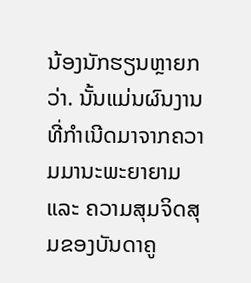ນ້ອງນັກຮຽນຫຼາຍກວ່າ. ນັ້ນແມ່ນຜົນງານທີ່ກຳເນີດມາຈາກຄວາມມານະພະຍາຍາມ ແລະ ຄວາມສຸມຈິດສຸມຂອງບັນດາຄູ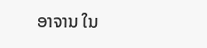ອາຈານ ໃນ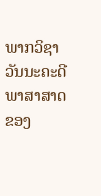ພາກວິຊາວັນນະຄະດີພາສາສາດ ຂອງ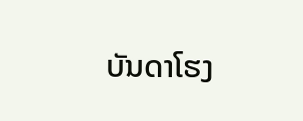ບັນດາໂຮງ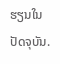ຮຽນໃນປັດຈຸບັນ.